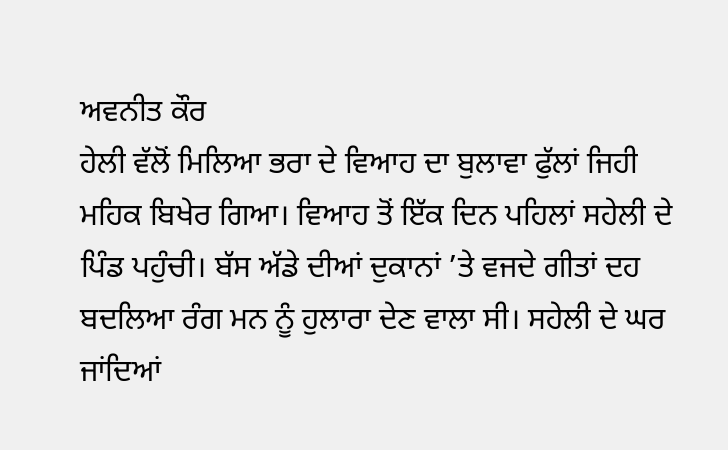ਅਵਨੀਤ ਕੌਰ
ਹੇਲੀ ਵੱਲੋਂ ਮਿਲਿਆ ਭਰਾ ਦੇ ਵਿਆਹ ਦਾ ਬੁਲਾਵਾ ਫੁੱਲਾਂ ਜਿਹੀ ਮਹਿਕ ਬਿਖੇਰ ਗਿਆ। ਵਿਆਹ ਤੋਂ ਇੱਕ ਦਿਨ ਪਹਿਲਾਂ ਸਹੇਲੀ ਦੇ ਪਿੰਡ ਪਹੁੰਚੀ। ਬੱਸ ਅੱਡੇ ਦੀਆਂ ਦੁਕਾਨਾਂ ’ਤੇ ਵਜਦੇ ਗੀਤਾਂ ਦਹ ਬਦਲਿਆ ਰੰਗ ਮਨ ਨੂੰ ਹੁਲਾਰਾ ਦੇਣ ਵਾਲਾ ਸੀ। ਸਹੇਲੀ ਦੇ ਘਰ ਜਾਂਦਿਆਂ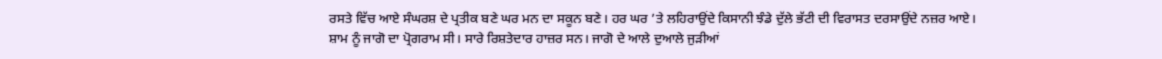ਰਸਤੇ ਵਿੱਚ ਆਏ ਸੰਘਰਸ਼ ਦੇ ਪ੍ਰਤੀਕ ਬਣੇ ਘਰ ਮਨ ਦਾ ਸਕੂਨ ਬਣੇ। ਹਰ ਘਰ ’ਤੇ ਲਹਿਰਾਉਂਦੇ ਕਿਸਾਨੀ ਝੰਡੇ ਦੁੱਲੇ ਭੱਟੀ ਦੀ ਵਿਰਾਸਤ ਦਰਸਾਉਂਦੇ ਨਜ਼ਰ ਆਏ।
ਸ਼ਾਮ ਨੂੰ ਜਾਗੋ ਦਾ ਪ੍ਰੋਗਰਾਮ ਸੀ। ਸਾਰੇ ਰਿਸ਼ਤੇਦਾਰ ਹਾਜ਼ਰ ਸਨ। ਜਾਗੋ ਦੇ ਆਲੇ ਦੁਆਲੇ ਜੁੜੀਆਂ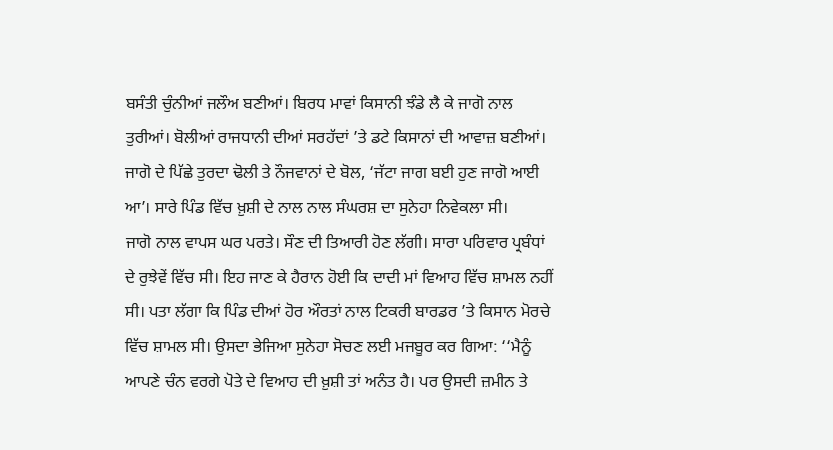ਬਸੰਤੀ ਚੁੰਨੀਆਂ ਜਲੌਅ ਬਣੀਆਂ। ਬਿਰਧ ਮਾਵਾਂ ਕਿਸਾਨੀ ਝੰਡੇ ਲੈ ਕੇ ਜਾਗੋ ਨਾਲ ਤੁਰੀਆਂ। ਬੋਲੀਆਂ ਰਾਜਧਾਨੀ ਦੀਆਂ ਸਰਹੱਦਾਂ ’ਤੇ ਡਟੇ ਕਿਸਾਨਾਂ ਦੀ ਆਵਾਜ਼ ਬਣੀਆਂ। ਜਾਗੋ ਦੇ ਪਿੱਛੇ ਤੁਰਦਾ ਢੋਲੀ ਤੇ ਨੌਜਵਾਨਾਂ ਦੇ ਬੋਲ, ‘ਜੱਟਾ ਜਾਗ ਬਈ ਹੁਣ ਜਾਗੋ ਆਈ ਆ’। ਸਾਰੇ ਪਿੰਡ ਵਿੱਚ ਖ਼ੁਸ਼ੀ ਦੇ ਨਾਲ ਨਾਲ ਸੰਘਰਸ਼ ਦਾ ਸੁਨੇਹਾ ਨਿਵੇਕਲਾ ਸੀ।
ਜਾਗੋ ਨਾਲ ਵਾਪਸ ਘਰ ਪਰਤੇ। ਸੌਣ ਦੀ ਤਿਆਰੀ ਹੋਣ ਲੱਗੀ। ਸਾਰਾ ਪਰਿਵਾਰ ਪ੍ਰਬੰਧਾਂ ਦੇ ਰੁਝੇਵੇਂ ਵਿੱਚ ਸੀ। ਇਹ ਜਾਣ ਕੇ ਹੈਰਾਨ ਹੋਈ ਕਿ ਦਾਦੀ ਮਾਂ ਵਿਆਹ ਵਿੱਚ ਸ਼ਾਮਲ ਨਹੀਂ ਸੀ। ਪਤਾ ਲੱਗਾ ਕਿ ਪਿੰਡ ਦੀਆਂ ਹੋਰ ਔਰਤਾਂ ਨਾਲ ਟਿਕਰੀ ਬਾਰਡਰ ’ਤੇ ਕਿਸਾਨ ਮੋਰਚੇ ਵਿੱਚ ਸ਼ਾਮਲ ਸੀ। ਉਸਦਾ ਭੇਜਿਆ ਸੁਨੇਹਾ ਸੋਚਣ ਲਈ ਮਜਬੂਰ ਕਰ ਗਿਆ: ‘‘ਮੈਨੂੰ ਆਪਣੇ ਚੰਨ ਵਰਗੇ ਪੋਤੇ ਦੇ ਵਿਆਹ ਦੀ ਖ਼ੁਸ਼ੀ ਤਾਂ ਅਨੰਤ ਹੈ। ਪਰ ਉਸਦੀ ਜ਼ਮੀਨ ਤੇ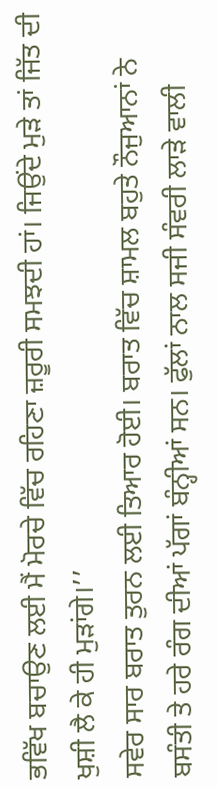ਭਵਿੱਖ ਬਚਾਉਣ ਲਈ ਮੈਂ ਮੋਰਚੇ ਵਿੱਚ ਰਹਿਣਾ ਜ਼ਰੂਰੀ ਸਮਝਦੀ ਹਾਂ। ਜਿਉਂਦੇ ਮੁੜੇ ਤਾਂ ਜਿੱਤ ਦੀ ਖੁਸ਼ੀ ਲੈ ਕੇ ਹੀ ਮੁੜਾਂਗੇ।’’
ਸਵੇਰ ਸਾਰ ਬਰਾਤ ਤੁਰਨ ਲਈ ਤਿਆਰ ਹੋਈ। ਬਰਾਤ ਵਿੱਚ ਸ਼ਾਮਲ ਬਹੁਤੇ ਨੌਜੁਆਨਾਂ ਨੇ ਬਸੰਤੀ ਤੇ ਹਰੇ ਰੰਗ ਦੀਆਂ ਪੱਗਾਂ ਬੰਨ੍ਹੀਆਂ ਸਨ। ਫੁੱਲਾਂ ਨਾਲ ਸਜੀ ਸੰਵਰੀ ਲਾੜੇ ਵਾਲੀ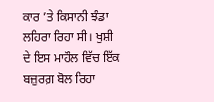ਕਾਰ ’ਤੇ ਕਿਸਾਨੀ ਝੰਡਾ ਲਹਿਰਾ ਰਿਹਾ ਸੀ। ਖੁਸ਼ੀ ਦੇ ਇਸ ਮਾਹੌਲ ਵਿੱਚ ਇੱਕ ਬਜ਼ੁਰਗ਼ ਬੋਲ ਰਿਹਾ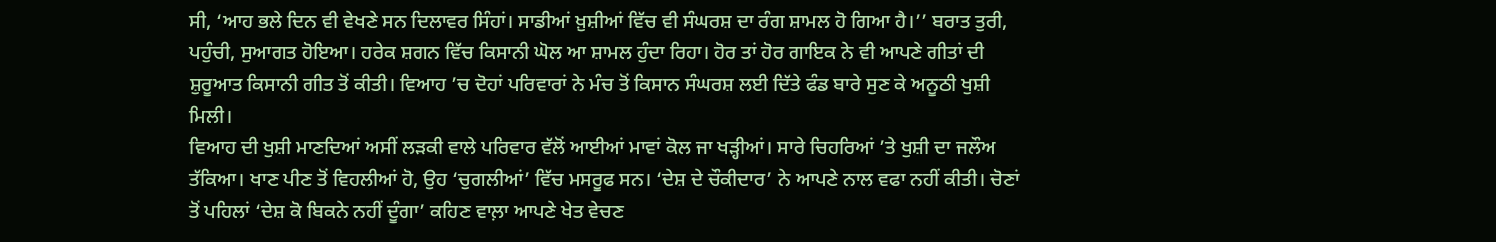ਸੀ, ‘ਆਹ ਭਲੇ ਦਿਨ ਵੀ ਵੇਖਣੇ ਸਨ ਦਿਲਾਵਰ ਸਿੰਹਾਂ। ਸਾਡੀਆਂ ਖ਼ੁਸ਼ੀਆਂ ਵਿੱਚ ਵੀ ਸੰਘਰਸ਼ ਦਾ ਰੰਗ ਸ਼ਾਮਲ ਹੋ ਗਿਆ ਹੈ।’’ ਬਰਾਤ ਤੁਰੀ, ਪਹੁੰਚੀ, ਸੁਆਗਤ ਹੋਇਆ। ਹਰੇਕ ਸ਼ਗਨ ਵਿੱਚ ਕਿਸਾਨੀ ਘੋਲ ਆ ਸ਼ਾਮਲ ਹੁੰਦਾ ਰਿਹਾ। ਹੋਰ ਤਾਂ ਹੋਰ ਗਾਇਕ ਨੇ ਵੀ ਆਪਣੇ ਗੀਤਾਂ ਦੀ ਸ਼ੁਰੂਆਤ ਕਿਸਾਨੀ ਗੀਤ ਤੋਂ ਕੀਤੀ। ਵਿਆਹ ’ਚ ਦੋਹਾਂ ਪਰਿਵਾਰਾਂ ਨੇ ਮੰਚ ਤੋਂ ਕਿਸਾਨ ਸੰਘਰਸ਼ ਲਈ ਦਿੱਤੇ ਫੰਡ ਬਾਰੇ ਸੁਣ ਕੇ ਅਨੂਠੀ ਖੁਸ਼ੀ ਮਿਲੀ।
ਵਿਆਹ ਦੀ ਖੁਸ਼ੀ ਮਾਣਦਿਆਂ ਅਸੀਂ ਲੜਕੀ ਵਾਲੇ ਪਰਿਵਾਰ ਵੱਲੋਂ ਆਈਆਂ ਮਾਵਾਂ ਕੋਲ ਜਾ ਖੜ੍ਹੀਆਂ। ਸਾਰੇ ਚਿਹਰਿਆਂ ’ਤੇ ਖੁਸ਼ੀ ਦਾ ਜਲੌਅ ਤੱਕਿਆ। ਖਾਣ ਪੀਣ ਤੋਂ ਵਿਹਲੀਆਂ ਹੋ, ਉਹ ‘ਚੁਗਲੀਆਂ’ ਵਿੱਚ ਮਸਰੂਫ ਸਨ। ‘ਦੇਸ਼ ਦੇ ਚੌਕੀਦਾਰ’ ਨੇ ਆਪਣੇ ਨਾਲ ਵਫਾ ਨਹੀਂ ਕੀਤੀ। ਚੋਣਾਂ ਤੋਂ ਪਹਿਲਾਂ ‘ਦੇਸ਼ ਕੋ ਬਿਕਨੇ ਨਹੀਂ ਦੂੰਗਾ’ ਕਹਿਣ ਵਾਲ਼ਾ ਆਪਣੇ ਖੇਤ ਵੇਚਣ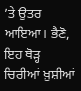’ਤੇ ਉਤਰ ਆਇਆ। ਭੈਣੋ, ਇਹ ਥੋੜ੍ਹ ਚਿਰੀਆਂ ਖ਼ੁਸ਼ੀਆਂ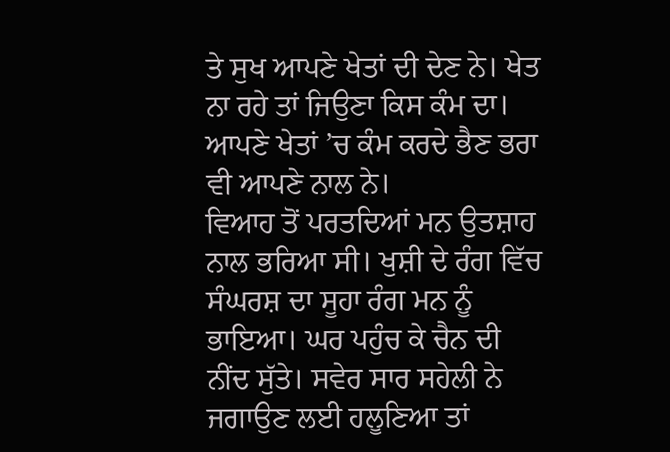ਤੇ ਸੁਖ ਆਪਣੇ ਖੇਤਾਂ ਦੀ ਦੇਣ ਨੇ। ਖੇਤ ਨਾ ਰਹੇ ਤਾਂ ਜਿਉਣਾ ਕਿਸ ਕੰਮ ਦਾ। ਆਪਣੇ ਖੇਤਾਂ ’ਚ ਕੰਮ ਕਰਦੇ ਭੈਣ ਭਰਾ ਵੀ ਆਪਣੇ ਨਾਲ ਨੇ।
ਵਿਆਹ ਤੋਂ ਪਰਤਦਿਆਂ ਮਨ ਉਤਸ਼ਾਹ ਨਾਲ ਭਰਿਆ ਸੀ। ਖੁਸ਼ੀ ਦੇ ਰੰਗ ਵਿੱਚ ਸੰਘਰਸ਼ ਦਾ ਸੂਹਾ ਰੰਗ ਮਨ ਨੂੰ ਭਾਇਆ। ਘਰ ਪਹੁੰਚ ਕੇ ਚੈਨ ਦੀ ਨੀਂਦ ਸੁੱਤੇ। ਸਵੇਰ ਸਾਰ ਸਹੇਲੀ ਨੇ ਜਗਾਉਣ ਲਈ ਹਲੂਣਿਆ ਤਾਂ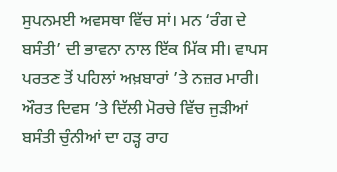ਸੁਪਨਮਈ ਅਵਸਥਾ ਵਿੱਚ ਸਾਂ। ਮਨ ‘ਰੰਗ ਦੇ ਬਸੰਤੀ’ ਦੀ ਭਾਵਨਾ ਨਾਲ ਇੱਕ ਮਿੱਕ ਸੀ। ਵਾਪਸ ਪਰਤਣ ਤੋਂ ਪਹਿਲਾਂ ਅਖ਼ਬਾਰਾਂ ’ਤੇ ਨਜ਼ਰ ਮਾਰੀ। ਔਰਤ ਦਿਵਸ ’ਤੇ ਦਿੱਲੀ ਮੋਰਚੇ ਵਿੱਚ ਜੁੜੀਆਂ ਬਸੰਤੀ ਚੁੰਨੀਆਂ ਦਾ ਹੜ੍ਹ ਰਾਹ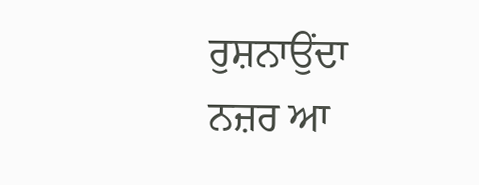ਰੁਸ਼ਨਾਉਂਦਾ ਨਜ਼ਰ ਆ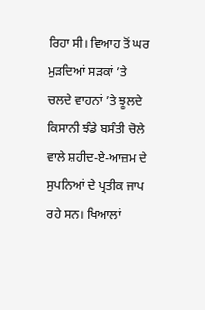ਰਿਹਾ ਸੀ। ਵਿਆਹ ਤੋਂ ਘਰ ਮੁੜਦਿਆਂ ਸੜਕਾਂ ’ਤੇ ਚਲਦੇ ਵਾਹਨਾਂ ’ਤੇ ਝੂਲਦੇ ਕਿਸਾਨੀ ਝੰਡੇ ਬਸੰਤੀ ਚੋਲੇ ਵਾਲੇ ਸ਼ਹੀਦ-ਏ-ਆਜ਼ਮ ਦੇ ਸੁਪਨਿਆਂ ਦੇ ਪ੍ਰਤੀਕ ਜਾਪ ਰਹੇ ਸਨ। ਖਿਆਲਾਂ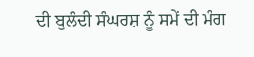ਦੀ ਬੁਲੰਦੀ ਸੰਘਰਸ਼ ਨੂੰ ਸਮੇਂ ਦੀ ਮੰਗ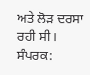ਅਤੇ ਲੋੜ ਦਰਸਾ ਰਹੀ ਸੀ।
ਸੰਪਰਕ: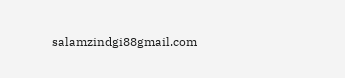salamzindgi88gmail.com